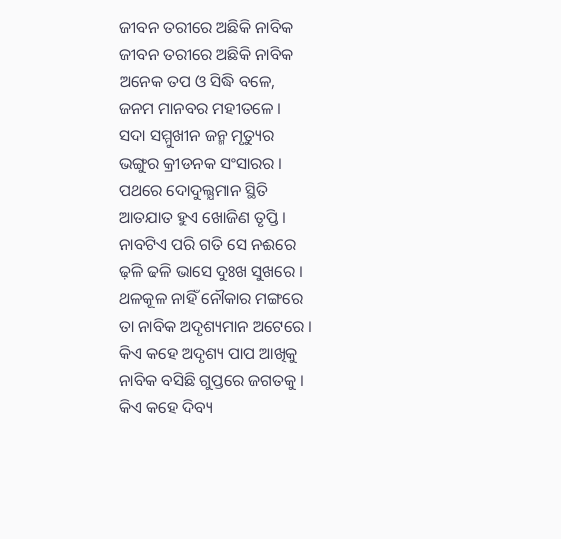ଜୀବନ ତରୀରେ ଅଛିକି ନାବିକ
ଜୀବନ ତରୀରେ ଅଛିକି ନାବିକ
ଅନେକ ତପ ଓ ସିଦ୍ଧି ବଳେ,
ଜନମ ମାନବର ମହୀତଳେ ।
ସଦା ସମ୍ମୁଖୀନ ଜନ୍ମ ମୃତ୍ୟୁର
ଭଙ୍ଗୁର କ୍ରୀଡନକ ସଂସାରର ।
ପଥରେ ଦୋଦୁଲ୍ଯମାନ ସ୍ଥିତି
ଆତଯାତ ହୁଏ ଖୋଜିଣ ତୃପ୍ତି ।
ନାବଟିଏ ପରି ଗତି ସେ ନଈରେ
ଢ଼ଳି ଢଳି ଭାସେ ଦୁଃଖ ସୁଖରେ ।
ଥଳକୂଳ ନାହିଁ ନୌକାର ମଙ୍ଗରେ
ତା ନାବିକ ଅଦୃଶ୍ୟମାନ ଅଟେରେ ।
କିଏ କହେ ଅଦୃଶ୍ୟ ପାପ ଆଖିକୁ
ନାବିକ ବସିଛି ଗୁପ୍ତରେ ଜଗତକୁ ।
କିଏ କହେ ଦିବ୍ୟ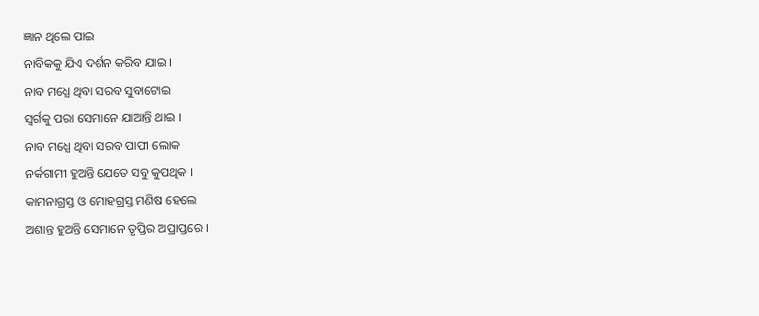ଜ୍ଞାନ ଥିଲେ ପାଇ
ନାବିକକୁ ଯିଏ ଦର୍ଶନ କରିବ ଯାଇ ।
ନାବ ମଧ୍ଯେ ଥିବା ସରବ ସୁବାଟୋଇ
ସ୍ବର୍ଗକୁ ପରା ସେମାନେ ଯାଆନ୍ତି ଥାଇ ।
ନାବ ମଧ୍ଯେ ଥିବା ସରବ ପାପୀ ଲୋକ
ନର୍କଗାମୀ ହୁଅନ୍ତି ଯେତେ ସବୁ କୁପଥିକ ।
କାମନାଗ୍ରସ୍ତ ଓ ମୋହଗ୍ରସ୍ତ ମଣିଷ ହେଲେ
ଅଶାନ୍ତ ହୁଅନ୍ତି ସେମାନେ ତୃପ୍ତିର ଅପ୍ରାପ୍ତରେ ।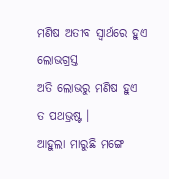ମଣିଷ ଅତୀବ ସ୍ୱାର୍ଥରେ ହୁଏ ଲୋଭଗ୍ରସ୍ତ
ଅତି ଲୋଭରୁ ମଣିଷ ହୁଏ ତ ପଥଭ୍ରଷ୍ଟ ।
ଆହୁଲା ମାରୁଛି ମଙ୍ଗେ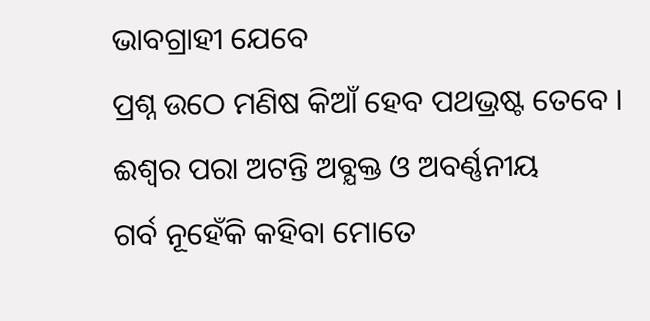ଭାବଗ୍ରାହୀ ଯେବେ
ପ୍ରଶ୍ନ ଉଠେ ମଣିଷ କିଆଁ ହେବ ପଥଭ୍ରଷ୍ଟ ତେବେ ।
ଈଶ୍ବର ପରା ଅଟନ୍ତି ଅବ୍ଯକ୍ତ ଓ ଅବର୍ଣ୍ଣନୀୟ
ଗର୍ବ ନୂହେଁକି କହିବା ମୋତେ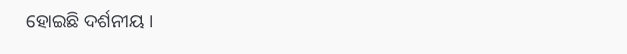ହୋଇଛି ଦର୍ଶନୀୟ ।